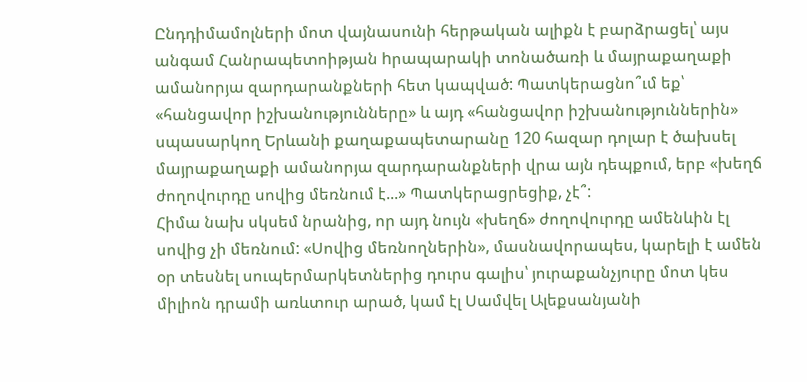Ընդդիմամոլների մոտ վայնասունի հերթական ալիքն է բարձրացել՝ այս անգամ Հանրապետոիթյան hրապարակի տոնածառի և մայրաքաղաքի ամանորյա զարդարանքների հետ կապված: Պատկերացնո՞ւմ եք՝ «հանցավոր իշխանությունները» և այդ «հանցավոր իշխանություններին» սպասարկող Երևանի քաղաքապետարանը 120 հազար դոլար է ծախսել մայրաքաղաքի ամանորյա զարդարանքների վրա այն դեպքում, երբ «խեղճ ժողովուրդը սովից մեռնում է...» Պատկերացրեցիք, չէ՞:
Հիմա նախ սկսեմ նրանից, որ այդ նույն «խեղճ» ժողովուրդը ամենևին էլ սովից չի մեռնում: «Սովից մեռնողներին», մասնավորապես, կարելի է ամեն օր տեսնել սուպերմարկետներից դուրս գալիս՝ յուրաքանչյուրը մոտ կես միլիոն դրամի առևտուր արած, կամ էլ Սամվել Ալեքսանյանի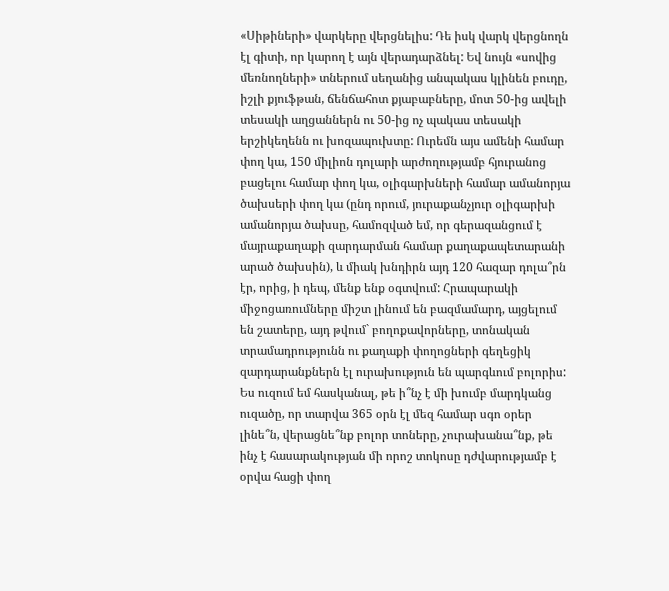«Սիթիների» վարկերը վերցնելիս: Դե իսկ վարկ վերցնողն էլ գիտի, որ կարող է այն վերադարձնել: Եվ նույն «սովից մեռնողների» տներում սեղանից անպակաս կլինեն բուդը, իշլի քյուֆթան, ճենճահոտ քյաբաբները, մոտ 50-ից ավելի տեսակի աղցաններն ու 50-ից ոչ պակաս տեսակի երշիկեղենն ու խոզապուխտը: Ուրեմն այս ամենի համար փող կա, 150 միլիոն դոլարի արժողությամբ հյուրանոց բացելու համար փող կա, օլիգարխների համար ամանորյա ծախսերի փող կա (ընդ որում, յուրաքանչյուր օլիգարխի ամանորյա ծախսը, համոզված եմ, որ գերազանցում է մայրաքաղաքի զարդարման համար քաղաքապետարանի արած ծախսին), և միակ խնդիրն այդ 120 հազար դոլա՞րն էր, որից, ի դեպ, մենք ենք օգտվում: Հրապարակի միջոցառումները միշտ լինում են բազմամարդ, այցելում են շատերը, այդ թվում` բողոքավորները, տոնական տրամադրությունն ու քաղաքի փողոցների գեղեցիկ զարդարանքներն էլ ուրախություն են պարգևում բոլորիս:
Ես ուզում եմ հասկանալ, թե ի՞նչ է մի խումբ մարդկանց ուզածը, որ տարվա 365 օրն էլ մեզ համար սգո օրեր լինե՞ն, վերացնե՞նք բոլոր տոները, չուրախանա՞նք, թե ինչ է հասարակության մի որոշ տոկոսը դժվարությամբ է օրվա հացի փող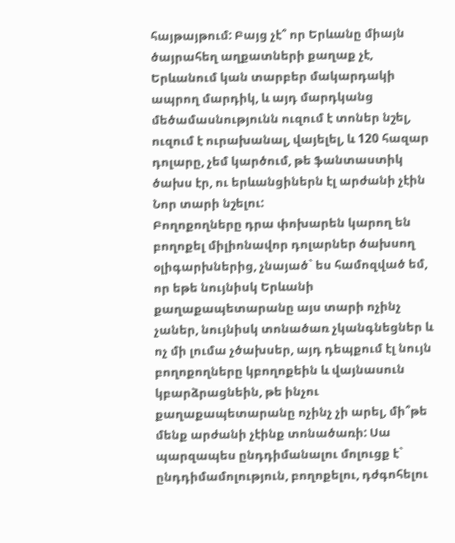հայթայթում: Բայց չէ՞ որ Երևանը միայն ծայրահեղ աղքատների քաղաք չէ, Երևանում կան տարբեր մակարդակի ապրող մարդիկ, և այդ մարդկանց մեծամասնությունն ուզում է տոներ նշել, ուզում է ուրախանալ, վայելել, և 120 հազար դոլարը, չեմ կարծում, թե ֆանտաստիկ ծախս էր, ու երևանցիներն էլ արժանի չէին Նոր տարի նշելու:
Բողոքողները դրա փոխարեն կարող են բողոքել միլիոնավոր դոլարներ ծախսող օլիգարխներից, չնայած` ես համոզված եմ, որ եթե նույնիսկ Երևանի քաղաքապետարանը այս տարի ոչինչ չաներ, նույնիսկ տոնածառ չկանգնեցներ և ոչ մի լումա չծախսեր, այդ դեպքում էլ նույն բողոքողները կբողոքեին և վայնասուն կբարձրացնեին, թե ինչու քաղաքապետարանը ոչինչ չի արել, մի՞թե մենք արժանի չէինք տոնածառի: Սա պարզապես ընդդիմանալու մոլուցք է` ընդդիմամոլություն, բողոքելու, դժգոհելու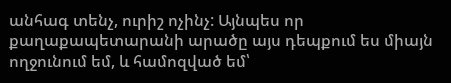անհագ տենչ, ուրիշ ոչինչ: Այնպես որ քաղաքապետարանի արածը այս դեպքում ես միայն ողջունում եմ, և համոզված եմ՝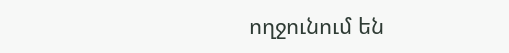ողջունում են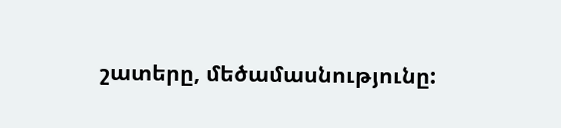շատերը, մեծամասնությունը: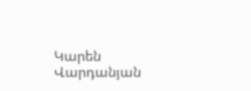Կարեն Վարդանյան